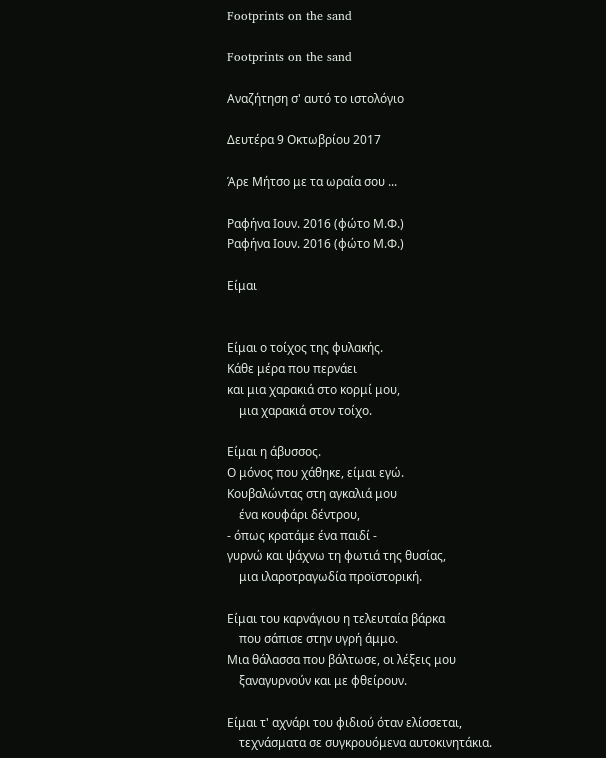Footprints on the sand

Footprints on the sand

Αναζήτηση σ' αυτό το ιστολόγιο

Δευτέρα 9 Οκτωβρίου 2017

Άρε Μήτσο με τα ωραία σου ...

Ραφήνα Ιουν. 2016 (φώτο Μ.Φ.)
Ραφήνα Ιουν. 2016 (φώτο Μ.Φ.)

Είμαι


Είμαι ο τοίχος της φυλακής.
Κάθε μέρα που περνάει
και μια χαρακιά στο κορμί μου,
    μια χαρακιά στον τοίχο.

Είμαι η άβυσσος.
Ο μόνος που χάθηκε, είμαι εγώ.
Κουβαλώντας στη αγκαλιά μου
    ένα κουφάρι δέντρου,
- όπως κρατάμε ένα παιδί -
γυρνώ και ψάχνω τη φωτιά της θυσίας,
    μια ιλαροτραγωδία προϊστορική.

Είμαι του καρνάγιου η τελευταία βάρκα
    που σάπισε στην υγρή άμμο.
Μια θάλασσα που βάλτωσε, οι λέξεις μου
    ξαναγυρνούν και με φθείρουν.

Είμαι τ' αχνάρι του φιδιού όταν ελίσσεται,
    τεχνάσματα σε συγκρουόμενα αυτοκινητάκια.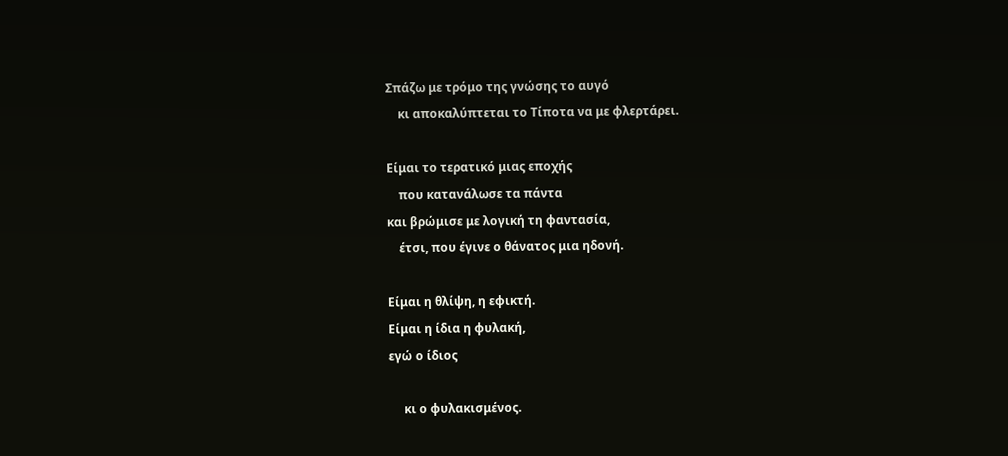Σπάζω με τρόμο της γνώσης το αυγό
    κι αποκαλύπτεται το Τίποτα να με φλερτάρει.

Είμαι το τερατικό μιας εποχής
    που κατανάλωσε τα πάντα
και βρώμισε με λογική τη φαντασία,
    έτσι, που έγινε ο θάνατος μια ηδονή.

Είμαι η θλίψη, η εφικτή.
Είμαι η ίδια η φυλακή,
εγώ ο ίδιος

     κι ο φυλακισμένος.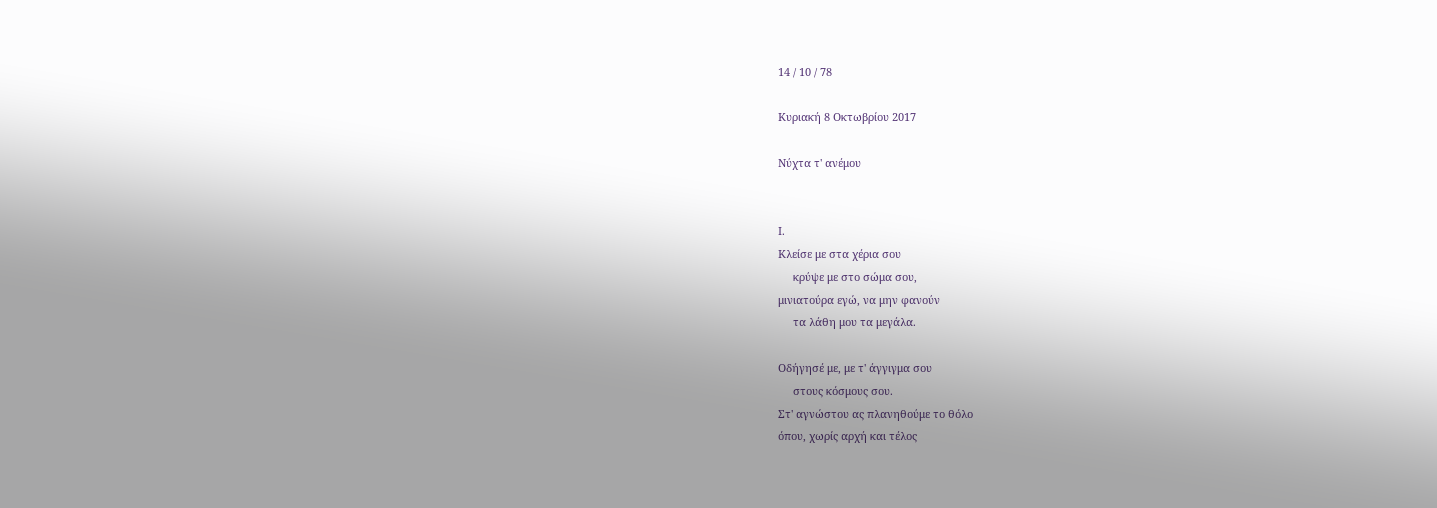14 / 10 / 78

Κυριακή 8 Οκτωβρίου 2017

Νύχτα τ' ανέμου


Ι.
Κλείσε με στα χέρια σου
     κρύψε με στο σώμα σου,
μινιατούρα εγώ, να μην φανούν
     τα λάθη μου τα μεγάλα.

Οδήγησέ με, με τ' άγγιγμα σου
     στους κόσμους σου.
Στ' αγνώστου ας πλανηθούμε το θόλο
όπου, χωρίς αρχή και τέλος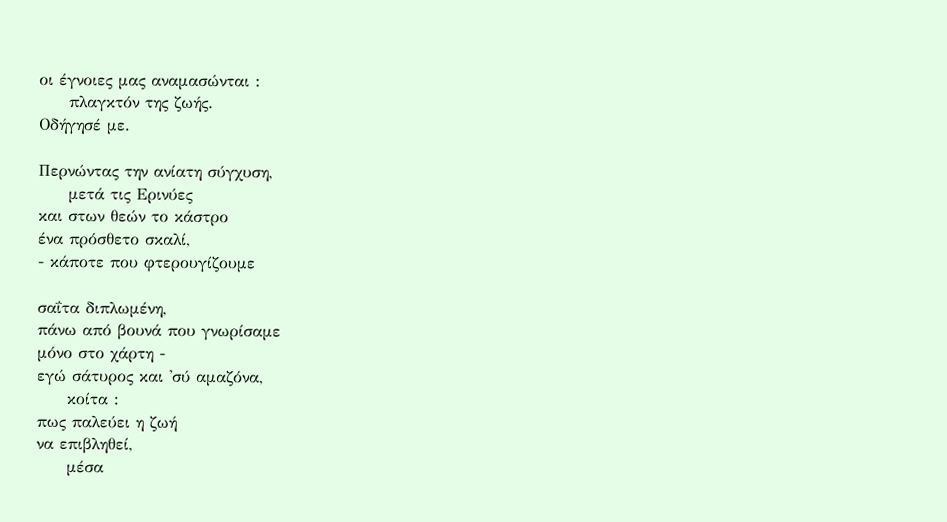οι έγνοιες μας αναμασώνται :
     πλαγκτόν της ζωής.
Οδήγησέ με.

Περνώντας την ανίατη σύγχυση,
     μετά τις Ερινύες
και στων θεών το κάστρο
ένα πρόσθετο σκαλί,
- κάποτε που φτερουγίζουμε

σαΐτα διπλωμένη,
πάνω από βουνά που γνωρίσαμε
μόνο στο χάρτη -
εγώ σάτυρος και 'σύ αμαζόνα,
     κοίτα :
πως παλεύει η ζωή
να επιβληθεί,
     μέσα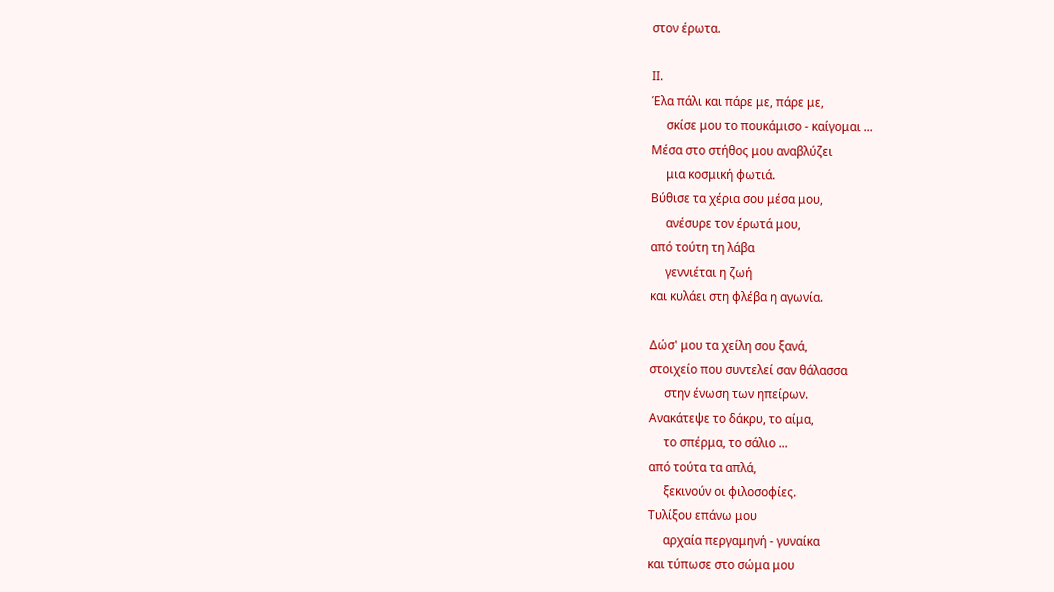στον έρωτα.

ΙΙ.
Έλα πάλι και πάρε με, πάρε με,
     σκίσε μου το πουκάμισο - καίγομαι ...
Μέσα στο στήθος μου αναβλύζει
     μια κοσμική φωτιά.
Βύθισε τα χέρια σου μέσα μου,
     ανέσυρε τον έρωτά μου,
από τούτη τη λάβα
     γεννιέται η ζωή
και κυλάει στη φλέβα η αγωνία.

Δώσ' μου τα χείλη σου ξανά,
στοιχείο που συντελεί σαν θάλασσα
     στην ένωση των ηπείρων.
Ανακάτεψε το δάκρυ, το αίμα,
     το σπέρμα, το σάλιο ...
από τούτα τα απλά,
     ξεκινούν οι φιλοσοφίες.
Τυλίξου επάνω μου
     αρχαία περγαμηνή - γυναίκα
και τύπωσε στο σώμα μου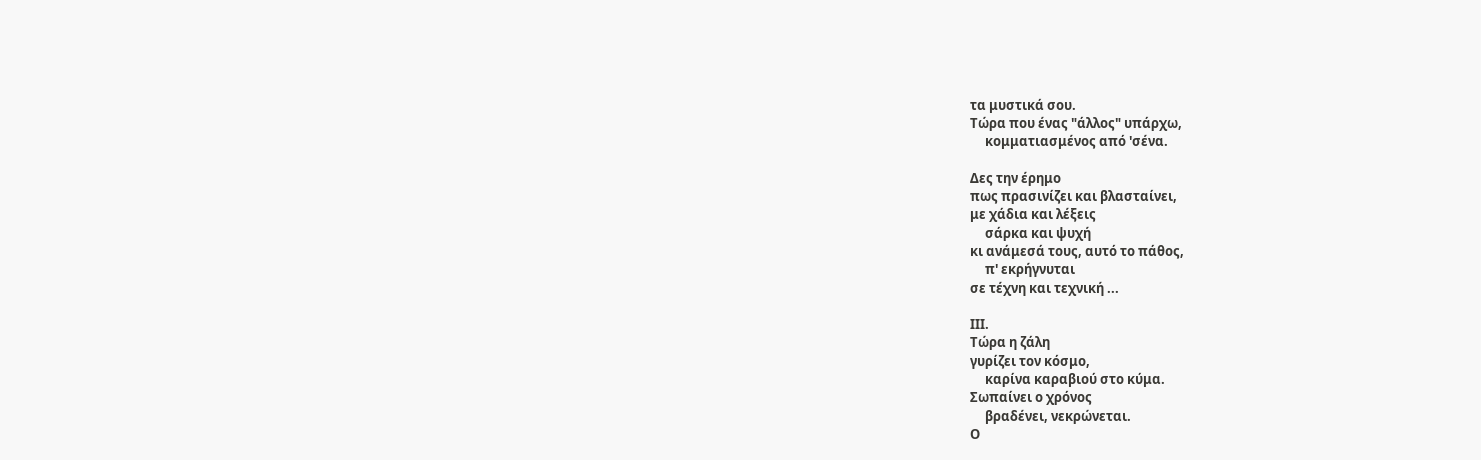τα μυστικά σου.
Τώρα που ένας "άλλος" υπάρχω,
     κομματιασμένος από 'σένα.

Δες την έρημο
πως πρασινίζει και βλασταίνει,
με χάδια και λέξεις
     σάρκα και ψυχή
κι ανάμεσά τους, αυτό το πάθος,
     π' εκρήγνυται
σε τέχνη και τεχνική ...

ΙΙΙ.
Τώρα η ζάλη
γυρίζει τον κόσμο,
     καρίνα καραβιού στο κύμα.
Σωπαίνει ο χρόνος
     βραδένει, νεκρώνεται.
Ο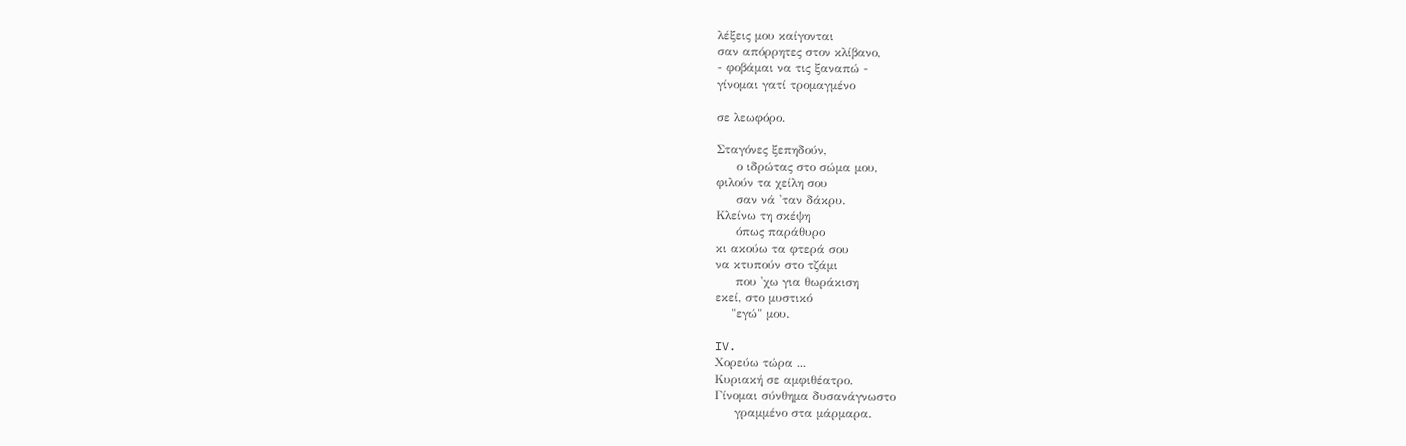λέξεις μου καίγονται
σαν απόρρητες στον κλίβανο,
- φοβάμαι να τις ξαναπώ -
γίνομαι γατί τρομαγμένο

σε λεωφόρο.

Σταγόνες ξεπηδούν,
     ο ιδρώτας στο σώμα μου,
φιλούν τα χείλη σου
     σαν νά 'ταν δάκρυ.
Κλείνω τη σκέψη
     όπως παράθυρο
κι ακούω τα φτερά σου
να κτυπούν στο τζάμι
     που 'χω για θωράκιση
εκεί, στο μυστικό
    "εγώ" μου.

IV.
Χορεύω τώρα ...
Κυριακή σε αμφιθέατρο.
Γίνομαι σύνθημα δυσανάγνωστο
     γραμμένο στα μάρμαρα.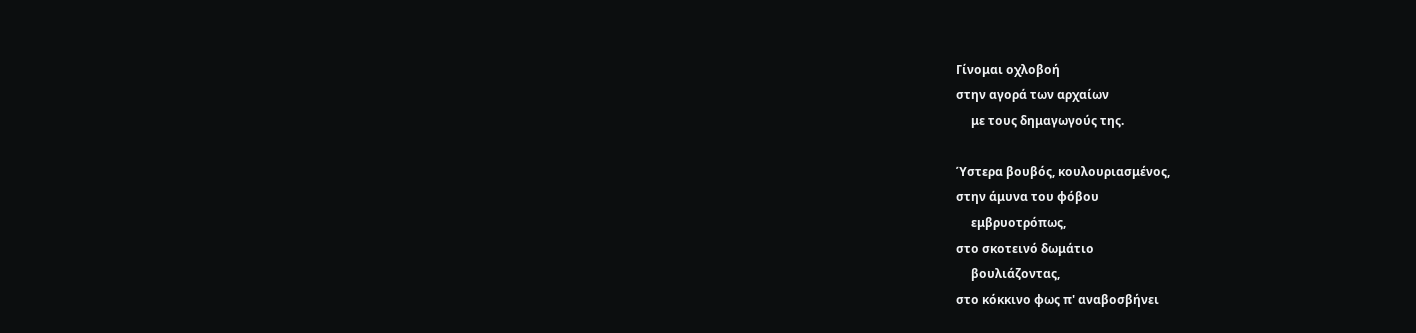Γίνομαι οχλοβοή
στην αγορά των αρχαίων
     με τους δημαγωγούς της.

Ύστερα βουβός, κουλουριασμένος,
στην άμυνα του φόβου
     εμβρυοτρόπως,
στο σκοτεινό δωμάτιο
     βουλιάζοντας,
στο κόκκινο φως π' αναβοσβήνει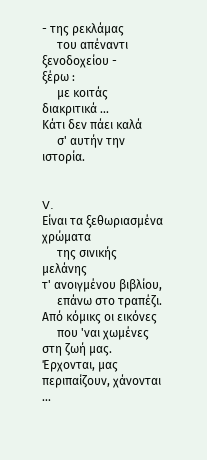- της ρεκλάμας
     του απέναντι ξενοδοχείου -
ξέρω :
     με κοιτάς διακριτικά ...
Κάτι δεν πάει καλά
     σ' αυτήν την ιστορία.


V.
Είναι τα ξεθωριασμένα χρώματα
     της σινικής μελάνης
τ' ανοιγμένου βιβλίου,
     επάνω στο τραπέζι.
Από κόμικς οι εικόνες
     που 'ναι χωμένες στη ζωή μας.
Έρχονται, μας περιπαίζουν, χάνονται ...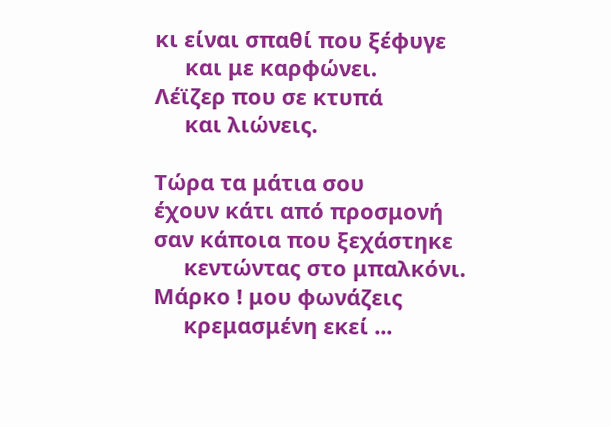κι είναι σπαθί που ξέφυγε
     και με καρφώνει.
Λέϊζερ που σε κτυπά
     και λιώνεις.

Τώρα τα μάτια σου
έχουν κάτι από προσμονή
σαν κάποια που ξεχάστηκε
     κεντώντας στο μπαλκόνι.
Μάρκο ! μου φωνάζεις
     κρεμασμένη εκεί ...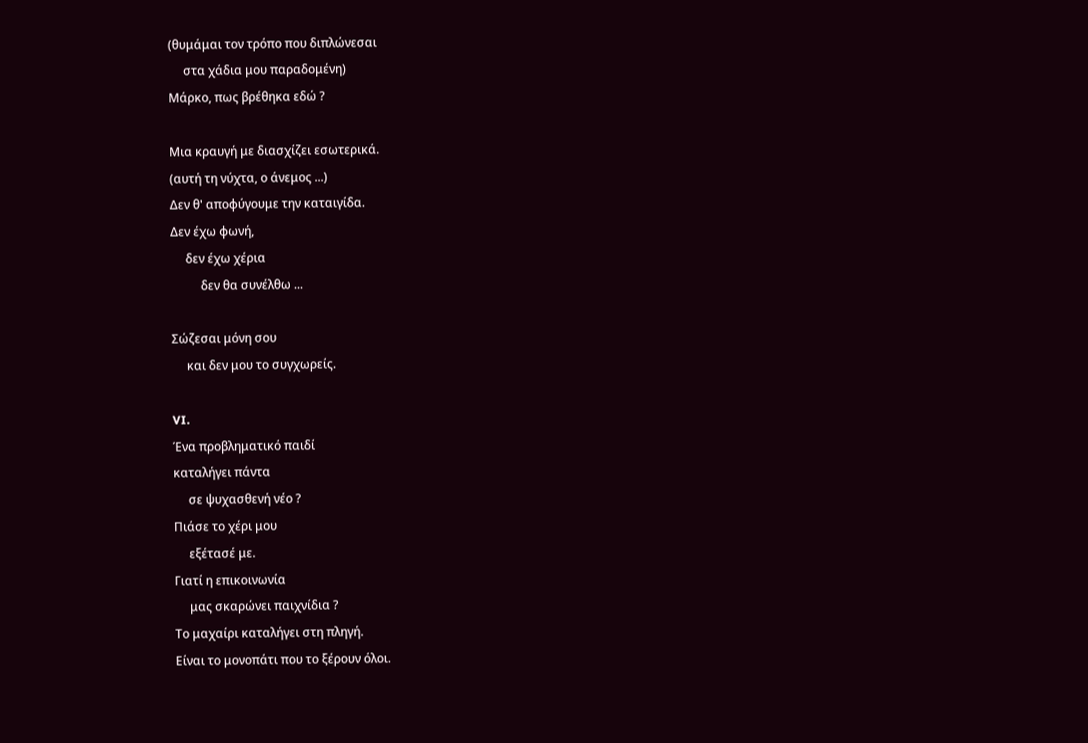(θυμάμαι τον τρόπο που διπλώνεσαι
     στα χάδια μου παραδομένη)
Μάρκο, πως βρέθηκα εδώ ?

Μια κραυγή με διασχίζει εσωτερικά.
(αυτή τη νύχτα, ο άνεμος ...)
Δεν θ' αποφύγουμε την καταιγίδα.
Δεν έχω φωνή,
     δεν έχω χέρια
          δεν θα συνέλθω ...

Σώζεσαι μόνη σου
     και δεν μου το συγχωρείς.

VI.
Ένα προβληματικό παιδί
καταλήγει πάντα
     σε ψυχασθενή νέο ?
Πιάσε το χέρι μου
     εξέτασέ με.
Γιατί η επικοινωνία
     μας σκαρώνει παιχνίδια ?
Το μαχαίρι καταλήγει στη πληγή.
Είναι το μονοπάτι που το ξέρουν όλοι.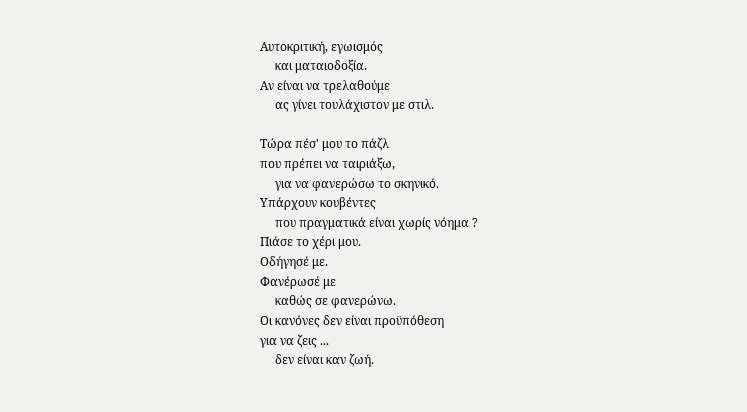Αυτοκριτική, εγωισμός
     και ματαιοδοξία.
Αν είναι να τρελαθούμε
     ας γίνει τουλάχιστον με στιλ.

Τώρα πέσ' μου το πάζλ
που πρέπει να ταιριάξω,
     για να φανερώσω το σκηνικό.
Υπάρχουν κουβέντες
     που πραγματικά είναι χωρίς νόημα ?
Πιάσε το χέρι μου.
Οδήγησέ με.
Φανέρωσέ με
     καθώς σε φανερώνω.
Οι κανόνες δεν είναι προϋπόθεση
για να ζεις ...
     δεν είναι καν ζωή.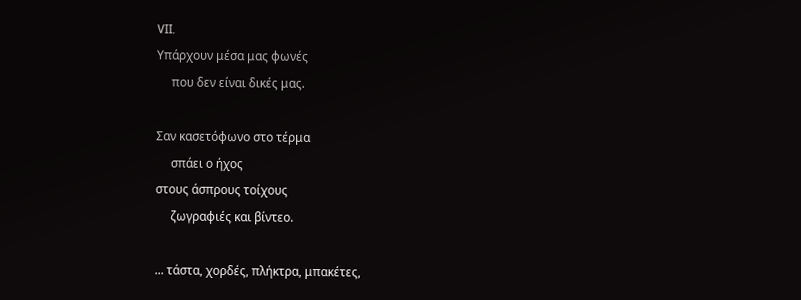VII.
Υπάρχουν μέσα μας φωνές
     που δεν είναι δικές μας.

Σαν κασετόφωνο στο τέρμα
     σπάει ο ήχος
στους άσπρους τοίχους
     ζωγραφιές και βίντεο.

... τάστα, χορδές, πλήκτρα, μπακέτες,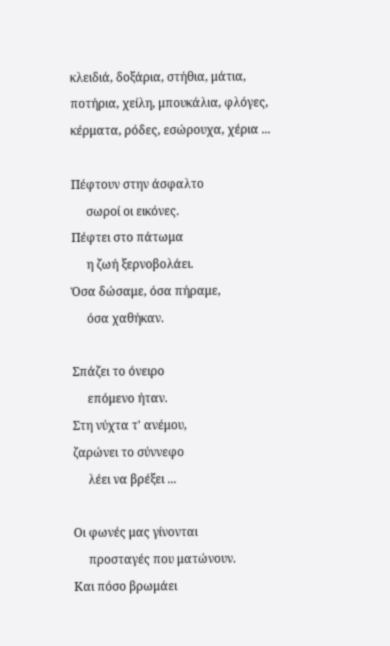κλειδιά, δοξάρια, στήθια, μάτια,
ποτήρια, χείλη, μπουκάλια, φλόγες,
κέρματα, ρόδες, εσώρουχα, χέρια ...

Πέφτουν στην άσφαλτο
     σωροί οι εικόνες.
Πέφτει στο πάτωμα
     η ζωή ξερνοβολάει.
Όσα δώσαμε, όσα πήραμε,
     όσα χαθήκαν.

Σπάζει το όνειρο
     επόμενο ήταν.
Στη νύχτα τ' ανέμου,
ζαρώνει το σύννεφο
     λέει να βρέξει ...

Οι φωνές μας γίνονται
     προσταγές που ματώνουν.
Και πόσο βρωμάει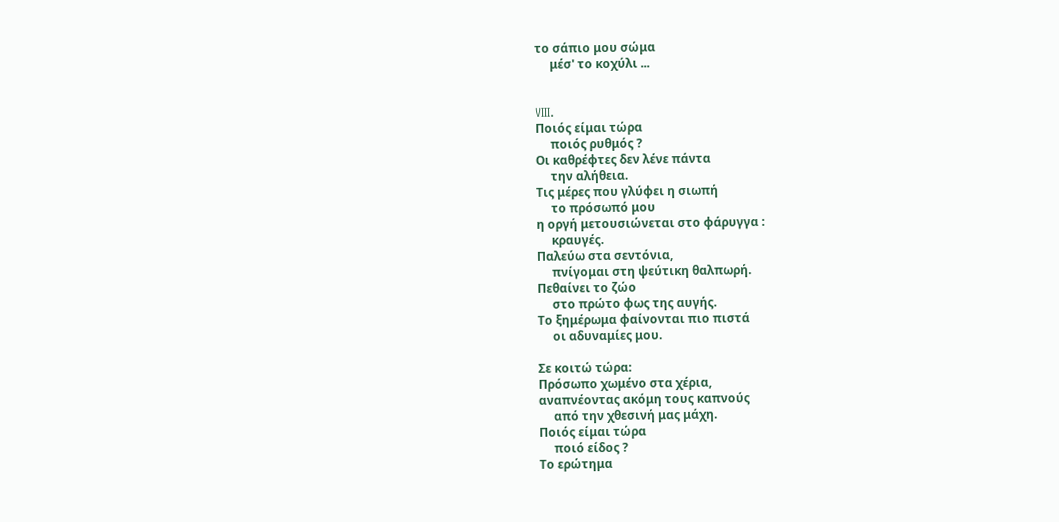το σάπιο μου σώμα
     μέσ' το κοχύλι ...


VIII.
Ποιός είμαι τώρα
     ποιός ρυθμός ?
Οι καθρέφτες δεν λένε πάντα
     την αλήθεια.
Τις μέρες που γλύφει η σιωπή
     το πρόσωπό μου
η οργή μετουσιώνεται στο φάρυγγα :
     κραυγές.
Παλεύω στα σεντόνια,
     πνίγομαι στη ψεύτικη θαλπωρή.
Πεθαίνει το ζώο
     στο πρώτο φως της αυγής.
Το ξημέρωμα φαίνονται πιο πιστά
     οι αδυναμίες μου.

Σε κοιτώ τώρα:
Πρόσωπο χωμένο στα χέρια,
αναπνέοντας ακόμη τους καπνούς
     από την χθεσινή μας μάχη.
Ποιός είμαι τώρα
     ποιό είδος ?
Το ερώτημα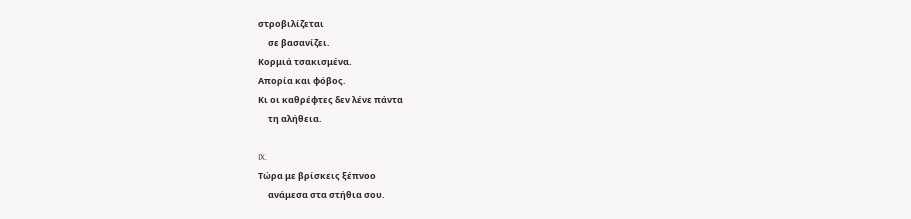στροβιλίζεται
     σε βασανίζει.
Κορμιά τσακισμένα.
Απορία και φόβος.
Κι οι καθρέφτες δεν λένε πάντα
     τη αλήθεια.

IX.
Τώρα με βρίσκεις ξέπνοο
     ανάμεσα στα στήθια σου.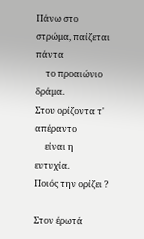Πάνω στο στρώμα, παίζεται πάντα
     το προαιώνιο δράμα.
Στου ορίζοντα τ' απέραντο
     είναι η ευτυχία.
Ποιός την ορίζει ?

Στον έρωτά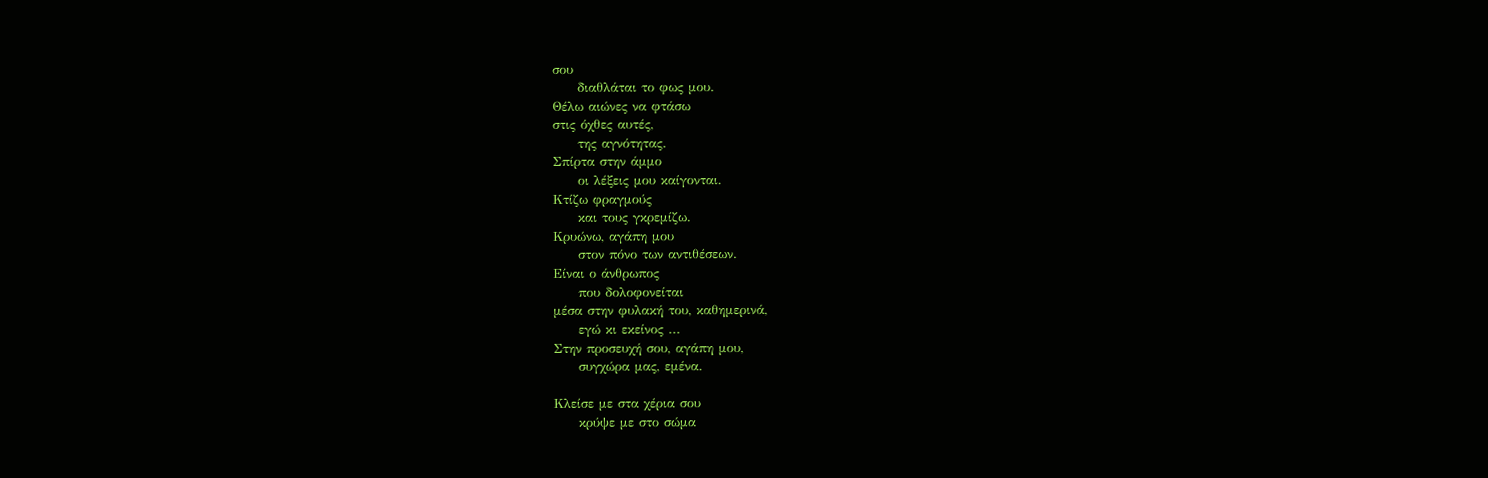σου
     διαθλάται το φως μου.
Θέλω αιώνες να φτάσω
στις όχθες αυτές,
     της αγνότητας.
Σπίρτα στην άμμο
     οι λέξεις μου καίγονται.
Κτίζω φραγμούς
     και τους γκρεμίζω.
Κρυώνω, αγάπη μου
     στον πόνο των αντιθέσεων.
Είναι ο άνθρωπος
     που δολοφονείται
μέσα στην φυλακή του, καθημερινά,
     εγώ κι εκείνος ...
Στην προσευχή σου, αγάπη μου,
     συγχώρα μας, εμένα.

Κλείσε με στα χέρια σου
     κρύψε με στο σώμα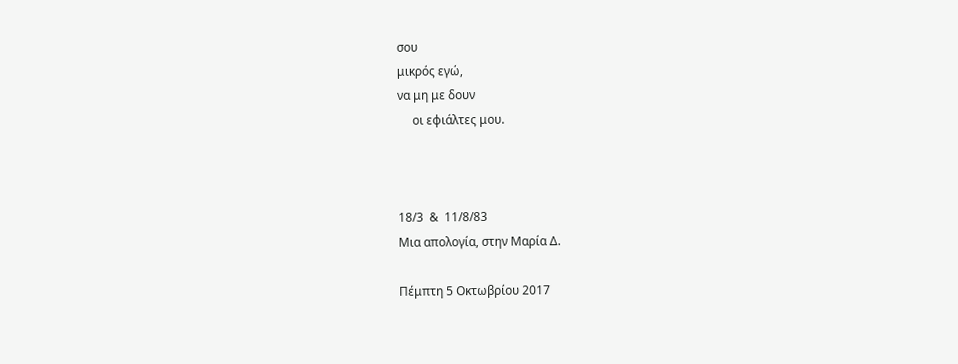σου
μικρός εγώ,
να μη με δουν
     οι εφιάλτες μου.



18/3  &  11/8/83
Μια απολογία, στην Μαρία Δ.

Πέμπτη 5 Οκτωβρίου 2017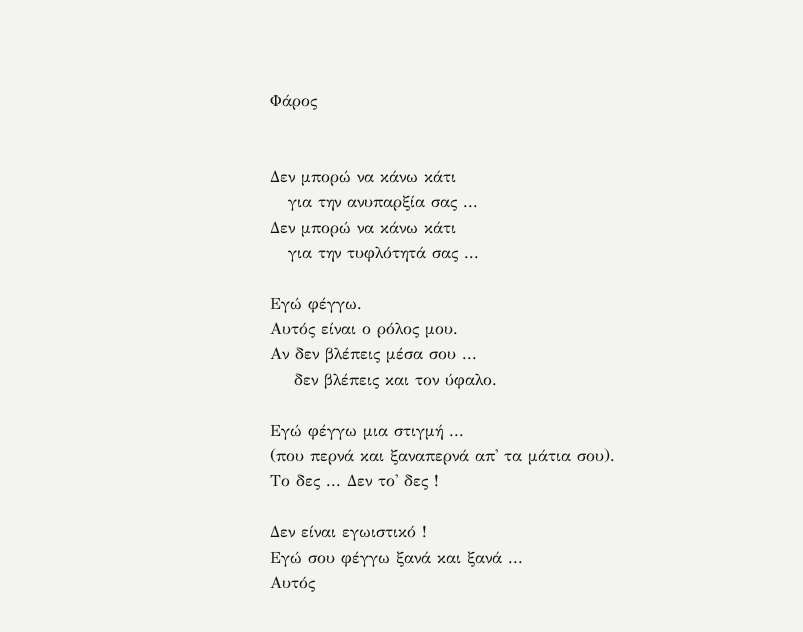Φάρος


Δεν μπορώ να κάνω κάτι
   για την ανυπαρξία σας ...
Δεν μπορώ να κάνω κάτι
   για την τυφλότητά σας ...

Εγώ φέγγω.
Αυτός είναι ο ρόλος μου.
Αν δεν βλέπεις μέσα σου ...
    δεν βλέπεις και τον ύφαλο.

Εγώ φέγγω μια στιγμή ...
(που περνά και ξαναπερνά απ' τα μάτια σου).
Το δες ... Δεν το' δες !

Δεν είναι εγωιστικό !
Εγώ σου φέγγω ξανά και ξανά ...
Αυτός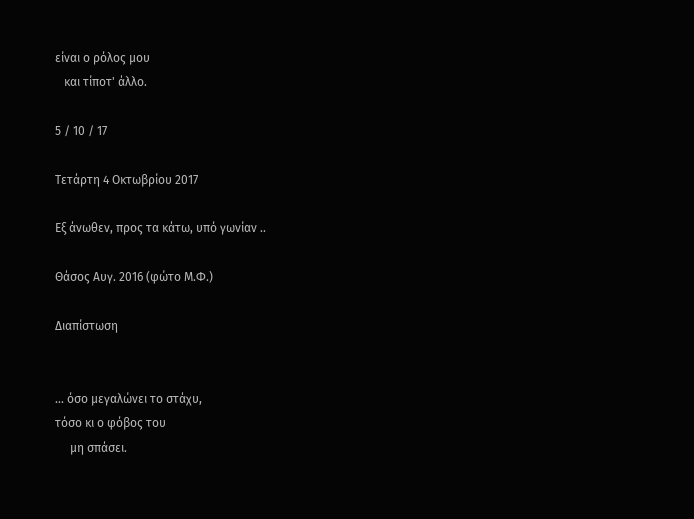είναι ο ρόλος μου
   και τίποτ' άλλο.

5 / 10 / 17

Τετάρτη 4 Οκτωβρίου 2017

Εξ άνωθεν, προς τα κάτω, υπό γωνίαν ..

Θάσος Αυγ. 2016 (φώτο Μ.Φ.)

Διαπίστωση


... όσο μεγαλώνει το στάχυ,
τόσο κι ο φόβος του
     μη σπάσει.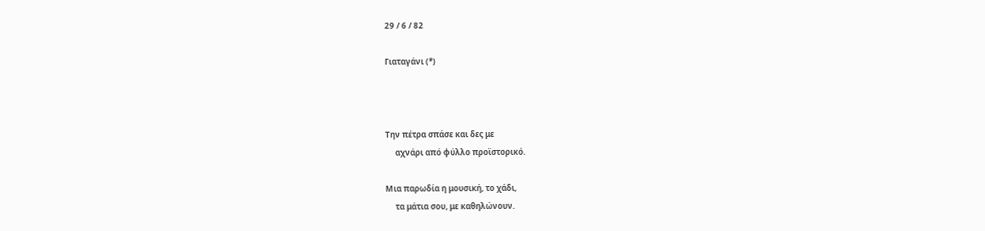29 / 6 / 82

Γιαταγάνι (*)



Την πέτρα σπάσε και δες με
     αχνάρι από φύλλο προϊστορικό.

Μια παρωδία η μουσική, το χάδι,
     τα μάτια σου, με καθηλώνουν.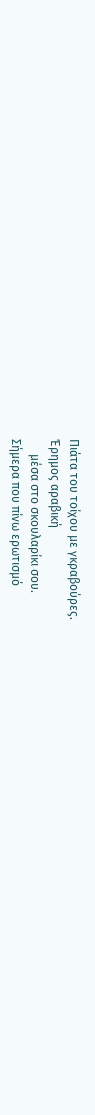Πιάτα του τοίχου με γκραβούρες.
Έρημος αραβική
     μέσα στο σκουλαρίκι σου.
Σήμερα που πίνω ερωτισμό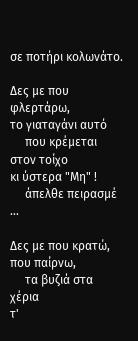σε ποτήρι κολωνάτο.

Δες με που φλερτάρω,
το γιαταγάνι αυτό
     που κρέμεται στον τοίχο
κι ύστερα "Μη" !
     άπελθε πειρασμέ ...

Δες με που κρατώ, που παίρνω,
     τα βυζιά στα χέρια
τ'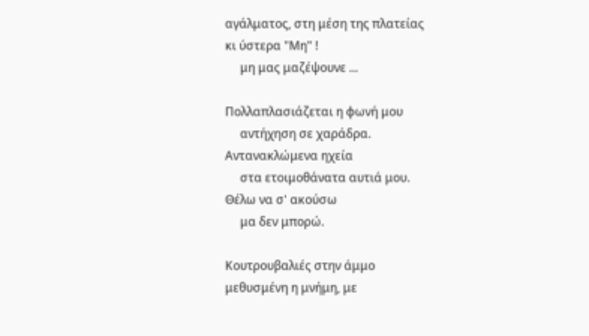αγάλματος, στη μέση της πλατείας
κι ύστερα "Μη" !
     μη μας μαζέψουνε ...

Πολλαπλασιάζεται η φωνή μου
     αντήχηση σε χαράδρα.
Αντανακλώμενα ηχεία
     στα ετοιμοθάνατα αυτιά μου.
Θέλω να σ' ακούσω
     μα δεν μπορώ.

Κουτρουβαλιές στην άμμο
μεθυσμένη η μνήμη, με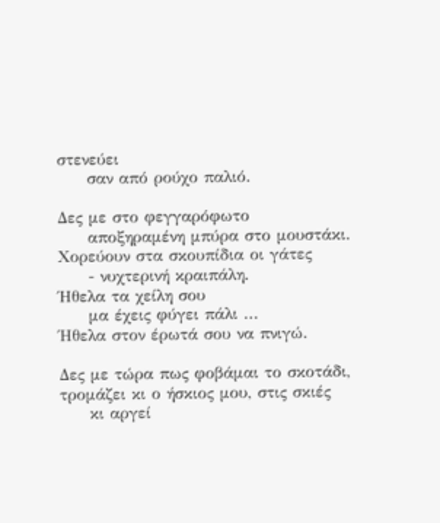στενεύει
     σαν από ρούχο παλιό.

Δες με στο φεγγαρόφωτο
     αποξηραμένη μπύρα στο μουστάκι.
Χορεύουν στα σκουπίδια οι γάτες
     - νυχτερινή κραιπάλη.
Ήθελα τα χείλη σου
     μα έχεις φύγει πάλι ...
Ήθελα στον έρωτά σου να πνιγώ.

Δες με τώρα πως φοβάμαι το σκοτάδι,
τρομάζει κι ο ήσκιος μου, στις σκιές
     κι αργεί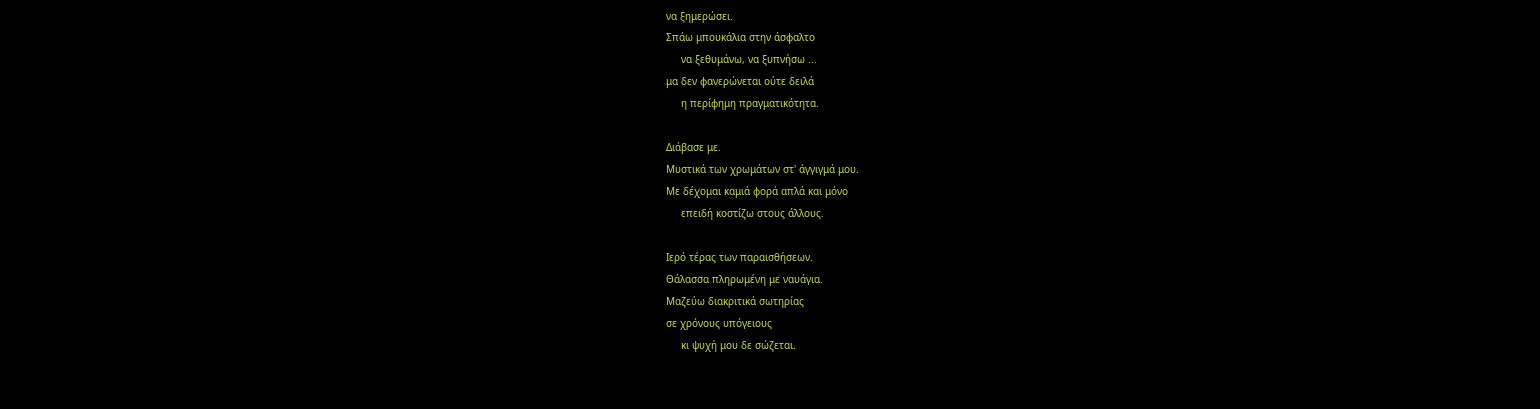να ξημερώσει.
Σπάω μπουκάλια στην άσφαλτο
     να ξεθυμάνω, να ξυπνήσω ...
μα δεν φανερώνεται ούτε δειλά
     η περίφημη πραγματικότητα.

Διάβασε με.
Μυστικά των χρωμάτων στ' άγγιγμά μου.
Με δέχομαι καμιά φορά απλά και μόνο
     επειδή κοστίζω στους άλλους.

Ιερό τέρας των παραισθήσεων.
Θάλασσα πληρωμένη με ναυάγια.
Μαζεύω διακριτικά σωτηρίας
σε χρόνους υπόγειους
     κι ψυχή μου δε σώζεται.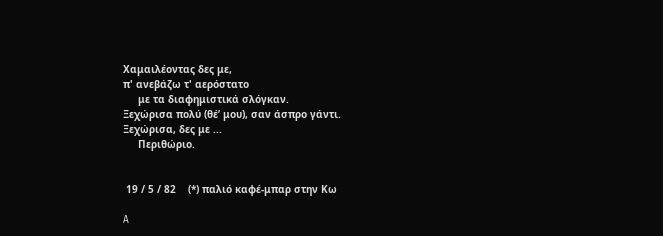Χαμαιλέοντας δες με,
π' ανεβάζω τ' αερόστατο
     με τα διαφημιστικά σλόγκαν.
Ξεχώρισα πολύ (θέ’ μου), σαν άσπρο γάντι.
Ξεχώρισα, δες με ...
     Περιθώριο.


 19 / 5 / 82    (*) παλιό καφέ-μπαρ στην Κω

A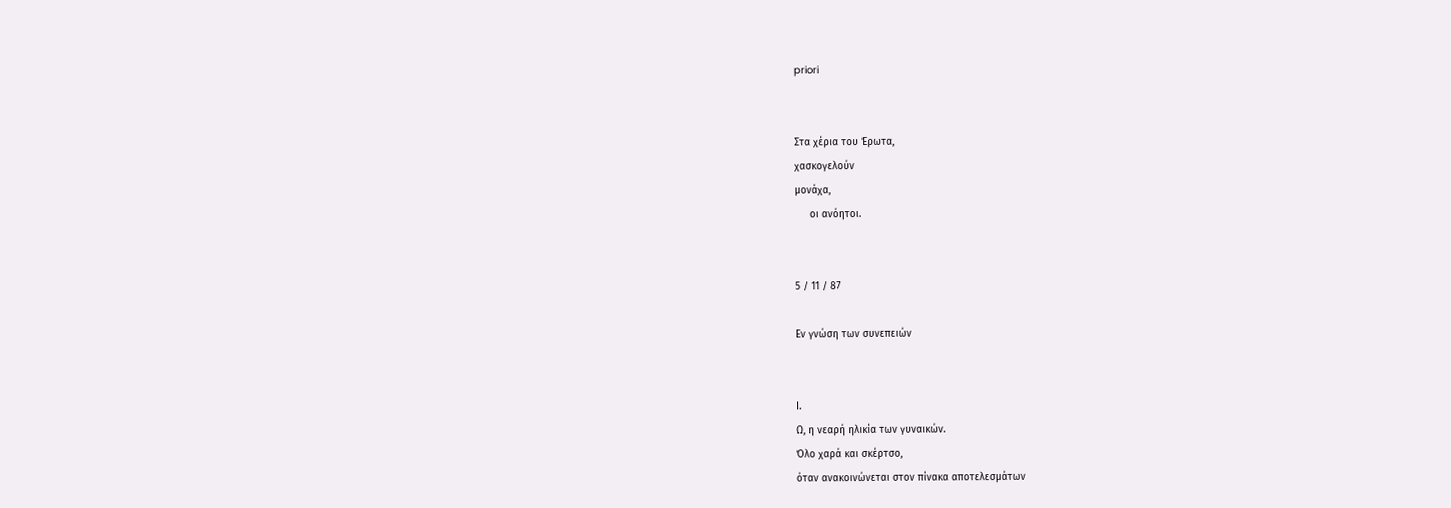priori


Στα χέρια του Έρωτα,
χασκογελούν
μονάχα,
     οι ανόητοι.


5 / 11 / 87

Εν γνώση των συνεπειών


Ι.
Ω, η νεαρή ηλικία των γυναικών.
Όλο χαρά και σκέρτσο,
όταν ανακοινώνεται στον πίνακα αποτελεσμάτων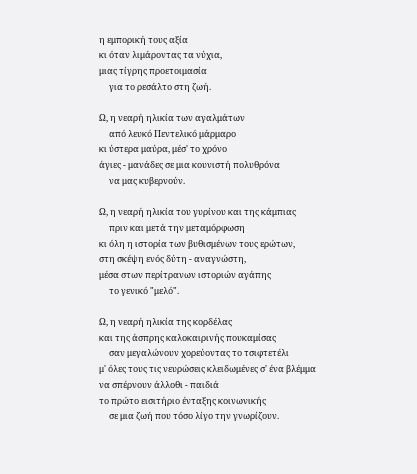η εμπορική τους αξία
κι όταν λιμάροντας τα νύχια,
μιας τίγρης προετοιμασία
     για το ρεσάλτο στη ζωή.

Ω, η νεαρή ηλικία των αγαλμάτων
     από λευκό Πεντελικό μάρμαρο
κι ύστερα μαύρα, μέσ' το χρόνο
άγιες - μανάδες σε μια κουνιστή πολυθρόνα
     να μας κυβερνούν.

Ω, η νεαρή ηλικία του γυρίνου και της κάμπιας
     πριν και μετά την μεταμόρφωση
κι όλη η ιστορία των βυθισμένων τους ερώτων,
στη σκέψη ενός δύτη - αναγνώστη,
μέσα στων περίτρανων ιστοριών αγάπης
     το γενικό "μελό".

Ω, η νεαρή ηλικία της κορδέλας
και της άσπρης καλοκαιρινής πουκαμίσας
     σαν μεγαλώνουν χορεύοντας το τσιφτετέλι
μ' όλες τους τις νευρώσεις κλειδωμένες σ' ένα βλέμμα
να σπέρνουν άλλοθι - παιδιά
το πρώτο εισιτήριο ένταξης κοινωνικής
     σε μια ζωή που τόσο λίγο την γνωρίζουν.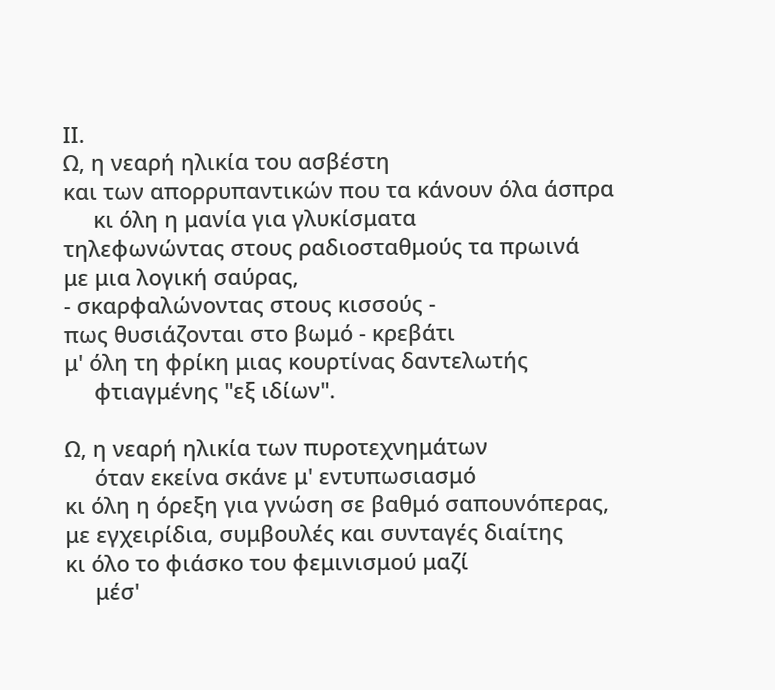ΙΙ.
Ω, η νεαρή ηλικία του ασβέστη
και των απορρυπαντικών που τα κάνουν όλα άσπρα
     κι όλη η μανία για γλυκίσματα
τηλεφωνώντας στους ραδιοσταθμούς τα πρωινά
με μια λογική σαύρας,
- σκαρφαλώνοντας στους κισσούς -
πως θυσιάζονται στο βωμό - κρεβάτι
μ' όλη τη φρίκη μιας κουρτίνας δαντελωτής
     φτιαγμένης "εξ ιδίων".

Ω, η νεαρή ηλικία των πυροτεχνημάτων
     όταν εκείνα σκάνε μ' εντυπωσιασμό
κι όλη η όρεξη για γνώση σε βαθμό σαπουνόπερας,
με εγχειρίδια, συμβουλές και συνταγές διαίτης
κι όλο το φιάσκο του φεμινισμού μαζί
     μέσ'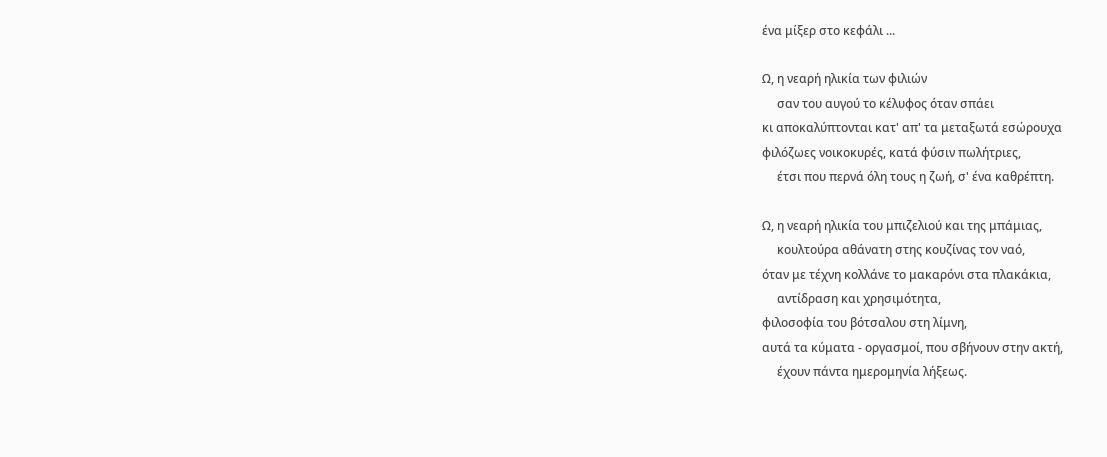ένα μίξερ στο κεφάλι ...

Ω, η νεαρή ηλικία των φιλιών
     σαν του αυγού το κέλυφος όταν σπάει
κι αποκαλύπτονται κατ' απ' τα μεταξωτά εσώρουχα
φιλόζωες νοικοκυρές, κατά φύσιν πωλήτριες,
     έτσι που περνά όλη τους η ζωή, σ' ένα καθρέπτη.

Ω, η νεαρή ηλικία του μπιζελιού και της μπάμιας,
     κουλτούρα αθάνατη στης κουζίνας τον ναό,
όταν με τέχνη κολλάνε το μακαρόνι στα πλακάκια,
     αντίδραση και χρησιμότητα,
φιλοσοφία του βότσαλου στη λίμνη,
αυτά τα κύματα - οργασμοί, που σβήνουν στην ακτή,
     έχουν πάντα ημερομηνία λήξεως.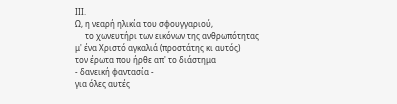ΙΙΙ.
Ω, η νεαρή ηλικία του σφουγγαριού,
     το χωνευτήρι των εικόνων της ανθρωπότητας
μ' ένα Χριστό αγκαλιά (προστάτης κι αυτός)
τον έρωτα που ήρθε απ' το διάστημα
- δανεική φαντασία -
για όλες αυτές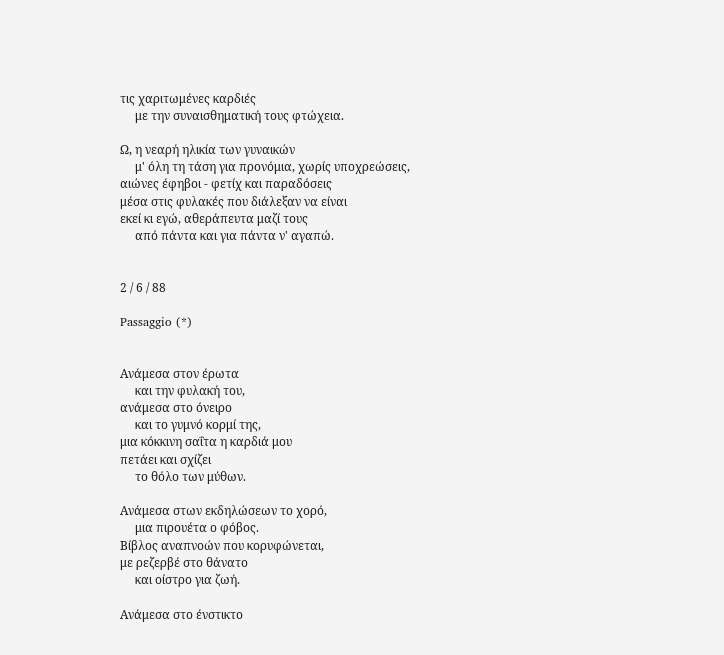τις χαριτωμένες καρδιές
     με την συναισθηματική τους φτώχεια.

Ω, η νεαρή ηλικία των γυναικών
     μ' όλη τη τάση για προνόμια, χωρίς υποχρεώσεις,
αιώνες έφηβοι - φετίχ και παραδόσεις
μέσα στις φυλακές που διάλεξαν να είναι
εκεί κι εγώ, αθεράπευτα μαζί τους
     από πάντα και για πάντα ν' αγαπώ.


2 / 6 / 88

Passaggio (*)


Ανάμεσα στον έρωτα
     και την φυλακή του,
ανάμεσα στο όνειρο
     και το γυμνό κορμί της,
μια κόκκινη σαΐτα η καρδιά μου
πετάει και σχίζει
     το θόλο των μύθων.

Ανάμεσα στων εκδηλώσεων το χορό,
     μια πιρουέτα ο φόβος.
Βίβλος αναπνοών που κορυφώνεται,
με ρεζερβέ στο θάνατο
     και οίστρο για ζωή.

Ανάμεσα στο ένστικτο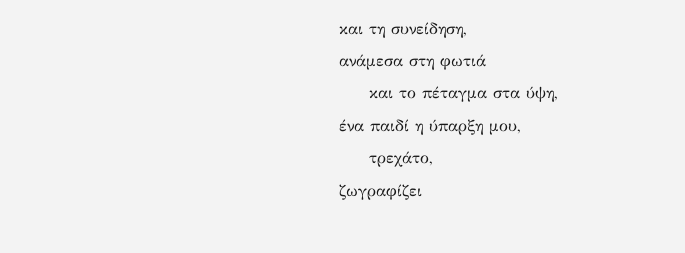και τη συνείδηση,
ανάμεσα στη φωτιά
     και το πέταγμα στα ύψη,
ένα παιδί η ύπαρξη μου,
     τρεχάτο,
ζωγραφίζει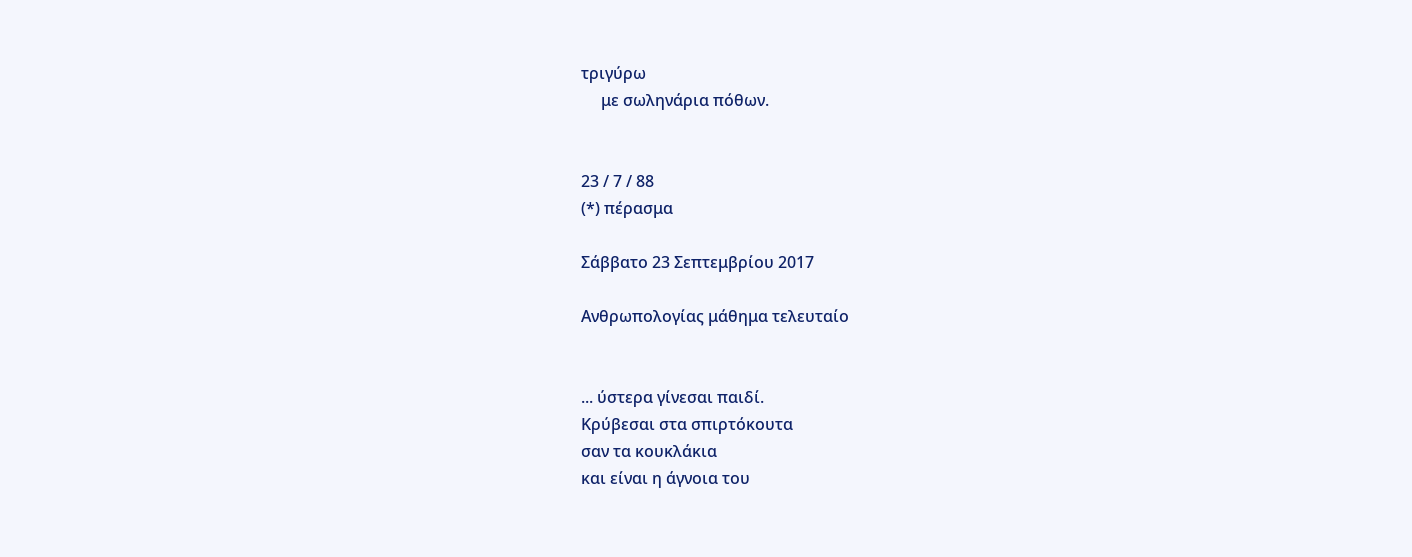τριγύρω
     με σωληνάρια πόθων.


23 / 7 / 88
(*) πέρασμα

Σάββατο 23 Σεπτεμβρίου 2017

Ανθρωπολογίας μάθημα τελευταίο


... ύστερα γίνεσαι παιδί.
Κρύβεσαι στα σπιρτόκουτα
σαν τα κουκλάκια
και είναι η άγνοια του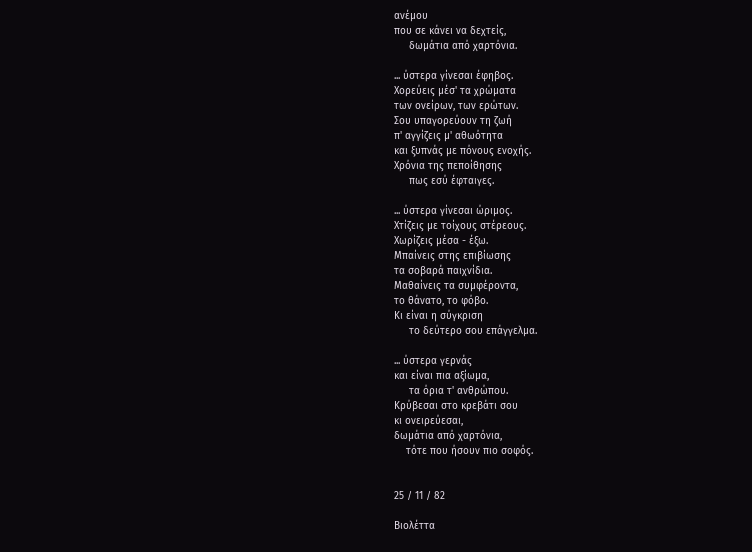ανέμου
που σε κάνει να δεχτείς,
     δωμάτια από χαρτόνια.

... ύστερα γίνεσαι έφηβος.
Χορεύεις μέσ' τα χρώματα
των ονείρων, των ερώτων.
Σου υπαγορεύουν τη ζωή
π' αγγίζεις μ' αθωότητα
και ξυπνάς με πόνους ενοχής.
Χρόνια της πεποίθησης
     πως εσύ έφταιγες.

... ύστερα γίνεσαι ώριμος.
Χτίζεις με τοίχους στέρεους.
Χωρίζεις μέσα - έξω.
Μπαίνεις στης επιβίωσης
τα σοβαρά παιχνίδια.
Μαθαίνεις τα συμφέροντα,
το θάνατο, το φόβο.
Κι είναι η σύγκριση
     το δεύτερο σου επάγγελμα.

... ύστερα γερνάς
και είναι πια αξίωμα,
     τα όρια τ' ανθρώπου.
Κρύβεσαι στο κρεβάτι σου
κι ονειρεύεσαι,
δωμάτια από χαρτόνια,
    τότε που ήσουν πιο σοφός.


25 / 11 / 82

Βιολέττα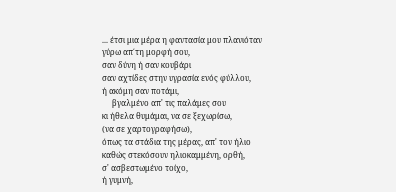... έτσι μια μέρα η φαντασία μου πλανιόταν
γύρω απ΄τη μορφή σου,
σαν δύνη ή σαν κουβάρι
σαν αχτίδες στην υγρασία ενός φύλλου,
ή ακόμη σαν ποτάμι,
     βγαλμένο απ' τις παλάμες σου
κι ήθελα θυμάμαι, να σε ξεχωρίσω,
(να σε χαρτογραφήσω),
όπως τα στάδια της μέρας, απ' τον ήλιο
καθώς στεκόσουν ηλιοκαμμένη, ορθή,
σ' ασβεστωμένο τοίχο,
ή γυμνή,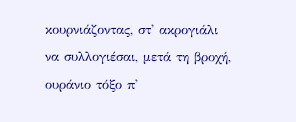κουρνιάζοντας, στ' ακρογιάλι
να συλλογιέσαι, μετά τη βροχή,
ουράνιο τόξο π'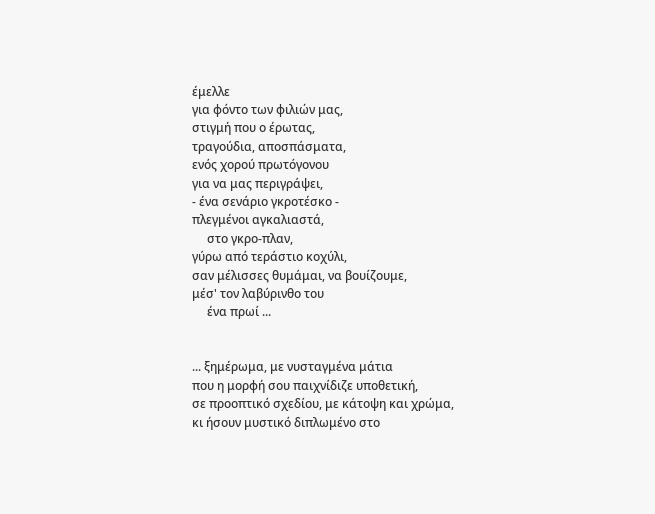έμελλε
για φόντο των φιλιών μας,
στιγμή που ο έρωτας,
τραγούδια, αποσπάσματα,
ενός χορού πρωτόγονου
για να μας περιγράψει,
- ένα σενάριο γκροτέσκο -
πλεγμένοι αγκαλιαστά,
     στο γκρο-πλαν,
γύρω από τεράστιο κοχύλι,
σαν μέλισσες θυμάμαι, να βουίζουμε,
μέσ' τον λαβύρινθο του
     ένα πρωί ...


... ξημέρωμα, με νυσταγμένα μάτια
που η μορφή σου παιχνίδιζε υποθετική,
σε προοπτικό σχεδίου, με κάτοψη και χρώμα,
κι ήσουν μυστικό διπλωμένο στο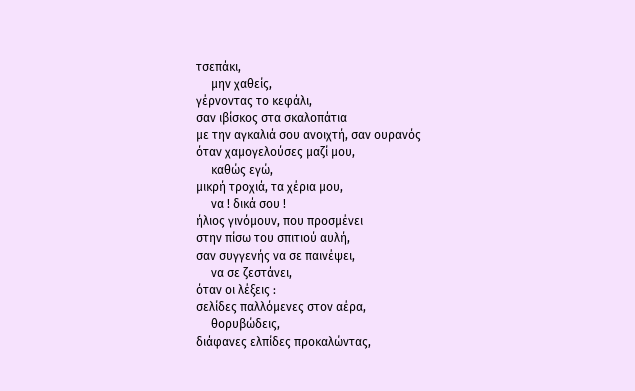τσεπάκι,
     μην χαθείς,
γέρνοντας το κεφάλι,
σαν ιβίσκος στα σκαλοπάτια
με την αγκαλιά σου ανοιχτή, σαν ουρανός
όταν χαμογελούσες μαζί μου,
     καθώς εγώ,
μικρή τροχιά, τα χέρια μου,
     να ! δικά σου !
ήλιος γινόμουν, που προσμένει
στην πίσω του σπιτιού αυλή,
σαν συγγενής να σε παινέψει,
     να σε ζεστάνει,
όταν οι λέξεις :
σελίδες παλλόμενες στον αέρα,
     θορυβώδεις,
διάφανες ελπίδες προκαλώντας,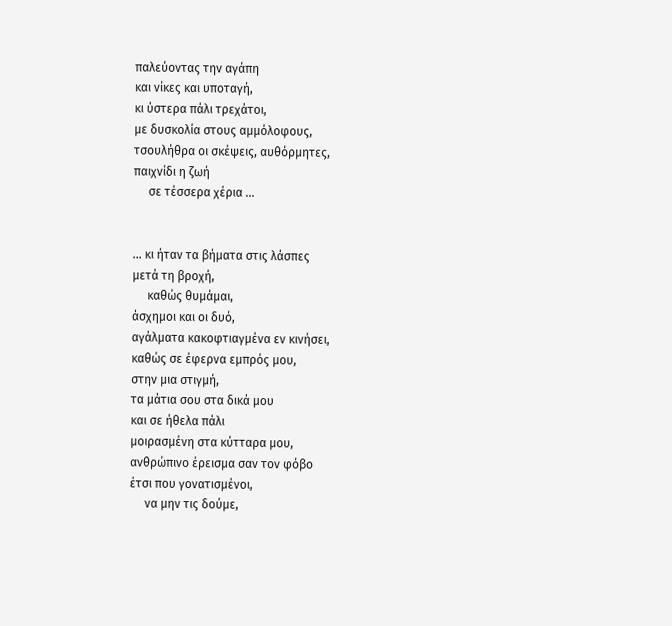παλεύοντας την αγάπη
και νίκες και υποταγή,
κι ύστερα πάλι τρεχάτοι,
με δυσκολία στους αμμόλοφους,
τσουλήθρα οι σκέψεις, αυθόρμητες,
παιχνίδι η ζωή
     σε τέσσερα χέρια ...


... κι ήταν τα βήματα στις λάσπες
μετά τη βροχή,
     καθώς θυμάμαι,
άσχημοι και οι δυό,
αγάλματα κακοφτιαγμένα εν κινήσει,
καθώς σε έφερνα εμπρός μου,
στην μια στιγμή,
τα μάτια σου στα δικά μου
και σε ήθελα πάλι
μοιρασμένη στα κύτταρα μου,
ανθρώπινο έρεισμα σαν τον φόβο
έτσι που γονατισμένοι,
     να μην τις δούμε,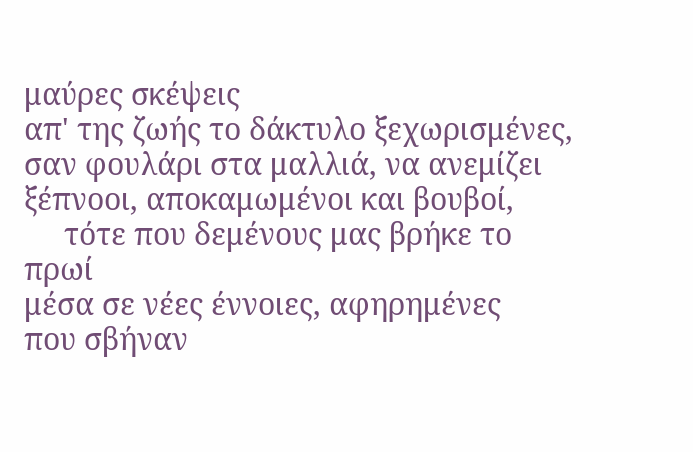μαύρες σκέψεις
απ' της ζωής το δάκτυλο ξεχωρισμένες,
σαν φουλάρι στα μαλλιά, να ανεμίζει
ξέπνοοι, αποκαμωμένοι και βουβοί,
     τότε που δεμένους μας βρήκε το πρωί
μέσα σε νέες έννοιες, αφηρημένες
που σβήναν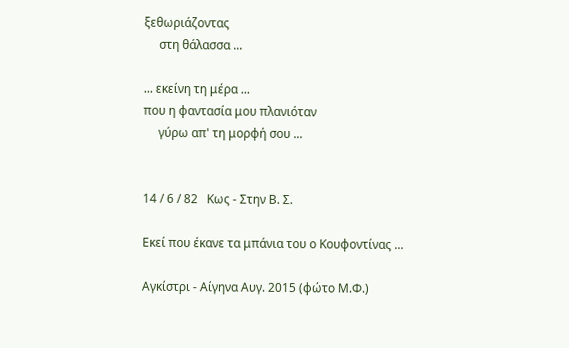ξεθωριάζοντας
     στη θάλασσα ...

... εκείνη τη μέρα ...
που η φαντασία μου πλανιόταν
     γύρω απ' τη μορφή σου ...


14 / 6 / 82   Κως - Στην Β. Σ.

Εκεί που έκανε τα μπάνια του ο Κουφοντίνας ...

Αγκίστρι - Αίγηνα Αυγ. 2015 (φώτο Μ.Φ.)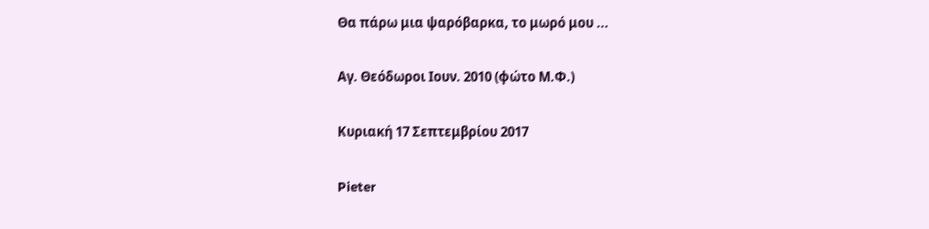Θα πάρω μια ψαρόβαρκα, το μωρό μου ...

Αγ. Θεόδωροι Ιουν. 2010 (φώτο Μ.Φ.)

Κυριακή 17 Σεπτεμβρίου 2017

Pieter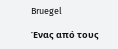Bruegel

Ένας από τους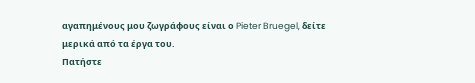αγαπημένους μου ζωγράφους είναι ο Pieter Bruegel, δείτε μερικά από τα έργα του.
Πατήστε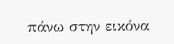πάνω στην εικόνα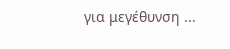για μεγέθυνση ...